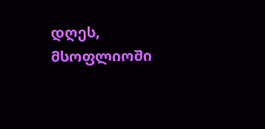დღეს, მსოფლიოში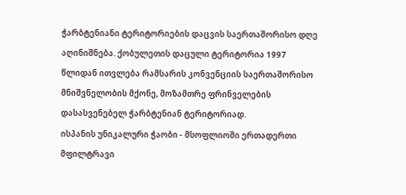ჭარბტენიანი ტერიტორიების დაცვის საერთაშორისო დღე აღინიშნება. ქობულეთის დაცული ტერიტორია 1997 წლიდან ითვლება რამსარის კონვენციის საერთაშორისო მნიშვნელობის მქონე, მოზამთრე ფრინველების დასასვენებელ ჭარბტენიან ტერიტორიად.
ისპანის უნიკალური ჭაობი - მსოფლიოში ერთადერთი მფილტრავი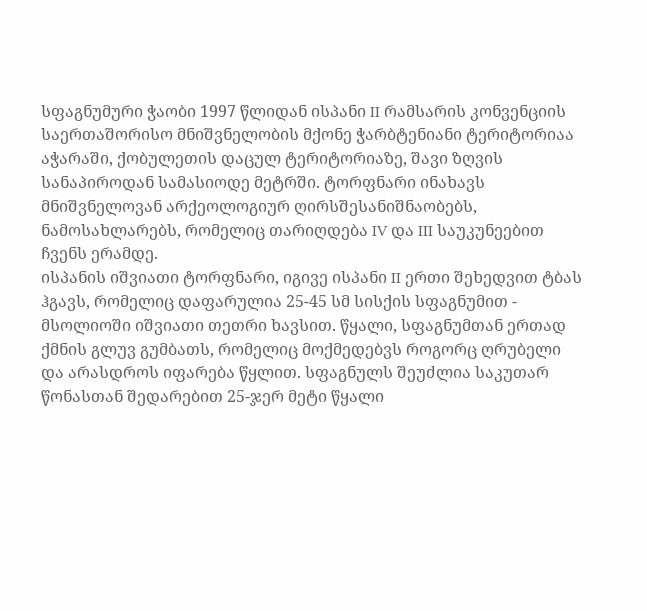სფაგნუმური ჭაობი 1997 წლიდან ისპანი II რამსარის კონვენციის საერთაშორისო მნიშვნელობის მქონე ჭარბტენიანი ტერიტორიაა აჭარაში, ქობულეთის დაცულ ტერიტორიაზე, შავი ზღვის სანაპიროდან სამასიოდე მეტრში. ტორფნარი ინახავს მნიშვნელოვან არქეოლოგიურ ღირსშესანიშნაობებს, ნამოსახლარებს, რომელიც თარიღდება IV და III საუკუნეებით ჩვენს ერამდე.
ისპანის იშვიათი ტორფნარი, იგივე ისპანი II ერთი შეხედვით ტბას ჰგავს, რომელიც დაფარულია 25-45 სმ სისქის სფაგნუმით - მსოლიოში იშვიათი თეთრი ხავსით. წყალი, სფაგნუმთან ერთად ქმნის გლუვ გუმბათს, რომელიც მოქმედებვს როგორც ღრუბელი და არასდროს იფარება წყლით. სფაგნულს შეუძლია საკუთარ წონასთან შედარებით 25-ჯერ მეტი წყალი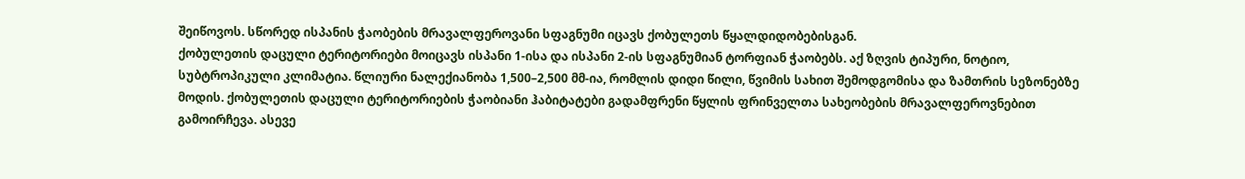შეიწოვოს. სწორედ ისპანის ჭაობების მრავალფეროვანი სფაგნუმი იცავს ქობულეთს წყალდიდობებისგან.
ქობულეთის დაცული ტერიტორიები მოიცავს ისპანი 1-ისა და ისპანი 2-ის სფაგნუმიან ტორფიან ჭაობებს. აქ ზღვის ტიპური, ნოტიო, სუბტროპიკული კლიმატია. წლიური ნალექიანობა 1,500–2,500 მმ-ია, რომლის დიდი წილი, წვიმის სახით შემოდგომისა და ზამთრის სეზონებზე მოდის. ქობულეთის დაცული ტერიტორიების ჭაობიანი ჰაბიტატები გადამფრენი წყლის ფრინველთა სახეობების მრავალფეროვნებით გამოირჩევა. ასევე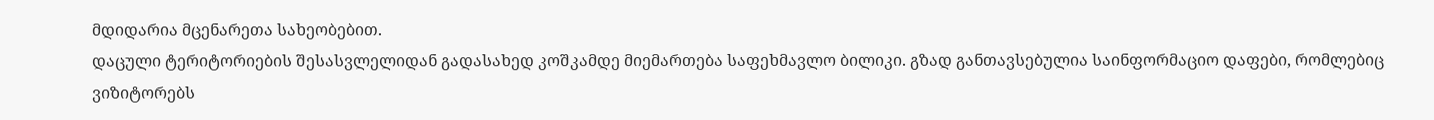მდიდარია მცენარეთა სახეობებით.
დაცული ტერიტორიების შესასვლელიდან გადასახედ კოშკამდე მიემართება საფეხმავლო ბილიკი. გზად განთავსებულია საინფორმაციო დაფები, რომლებიც ვიზიტორებს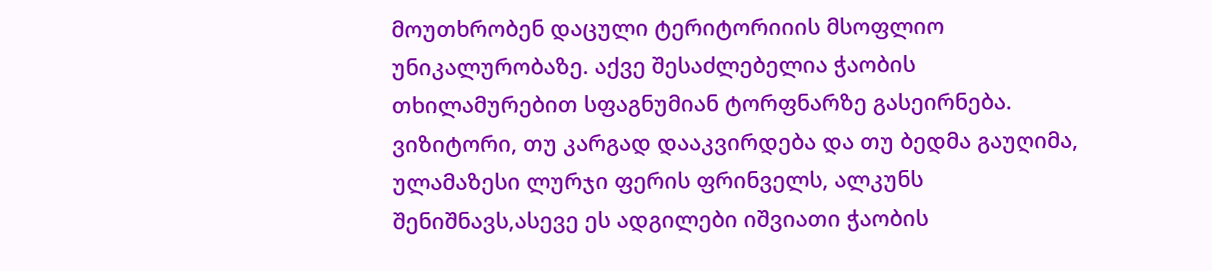მოუთხრობენ დაცული ტერიტორიიის მსოფლიო უნიკალურობაზე. აქვე შესაძლებელია ჭაობის თხილამურებით სფაგნუმიან ტორფნარზე გასეირნება.
ვიზიტორი, თუ კარგად დააკვირდება და თუ ბედმა გაუღიმა, ულამაზესი ლურჯი ფერის ფრინველს, ალკუნს შენიშნავს,ასევე ეს ადგილები იშვიათი ჭაობის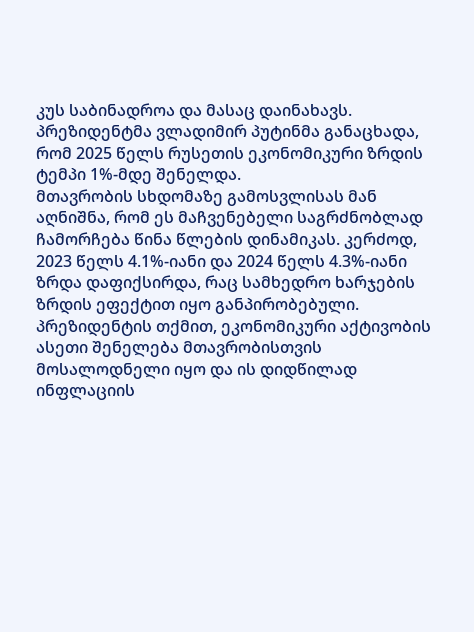კუს საბინადროა და მასაც დაინახავს.
პრეზიდენტმა ვლადიმირ პუტინმა განაცხადა, რომ 2025 წელს რუსეთის ეკონომიკური ზრდის ტემპი 1%-მდე შენელდა.
მთავრობის სხდომაზე გამოსვლისას მან აღნიშნა, რომ ეს მაჩვენებელი საგრძნობლად ჩამორჩება წინა წლების დინამიკას. კერძოდ, 2023 წელს 4.1%-იანი და 2024 წელს 4.3%-იანი ზრდა დაფიქსირდა, რაც სამხედრო ხარჯების ზრდის ეფექტით იყო განპირობებული.
პრეზიდენტის თქმით, ეკონომიკური აქტივობის ასეთი შენელება მთავრობისთვის მოსალოდნელი იყო და ის დიდწილად ინფლაციის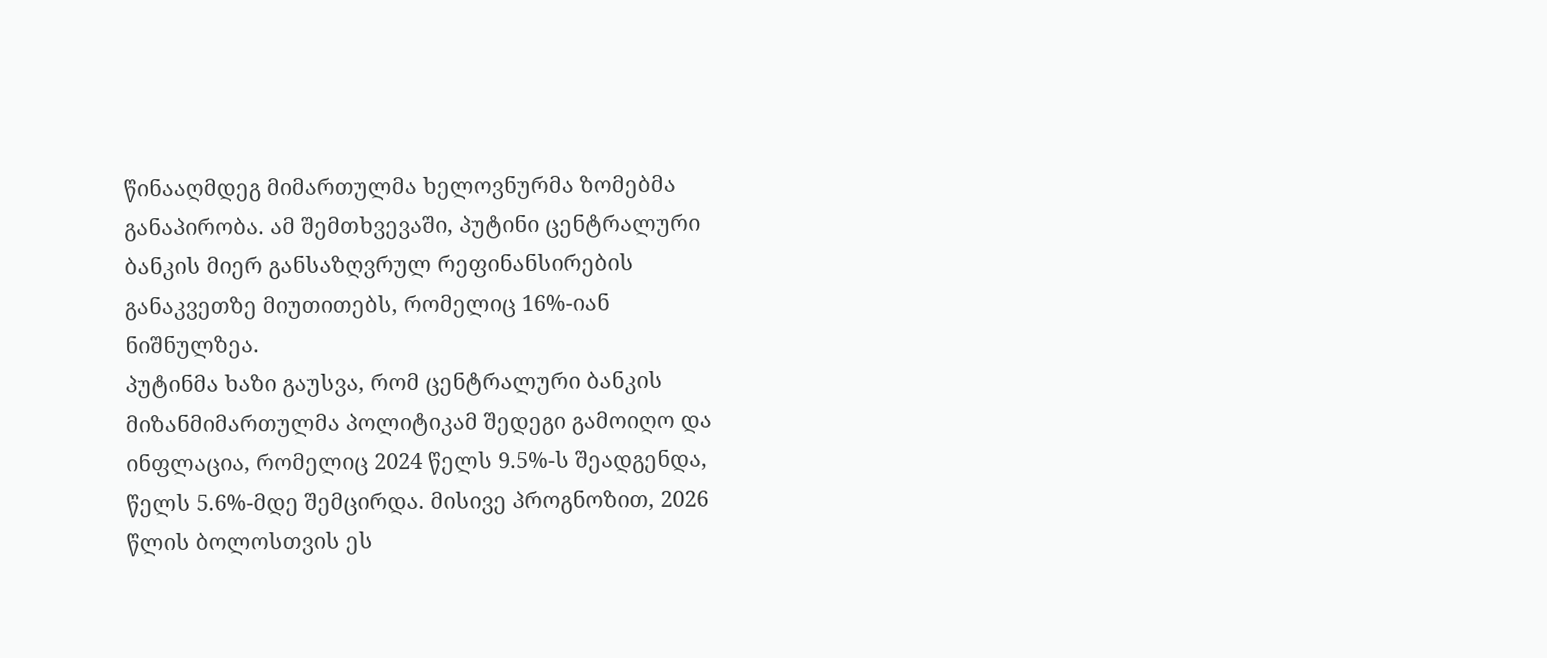წინააღმდეგ მიმართულმა ხელოვნურმა ზომებმა განაპირობა. ამ შემთხვევაში, პუტინი ცენტრალური ბანკის მიერ განსაზღვრულ რეფინანსირების განაკვეთზე მიუთითებს, რომელიც 16%-იან ნიშნულზეა.
პუტინმა ხაზი გაუსვა, რომ ცენტრალური ბანკის მიზანმიმართულმა პოლიტიკამ შედეგი გამოიღო და ინფლაცია, რომელიც 2024 წელს 9.5%-ს შეადგენდა, წელს 5.6%-მდე შემცირდა. მისივე პროგნოზით, 2026 წლის ბოლოსთვის ეს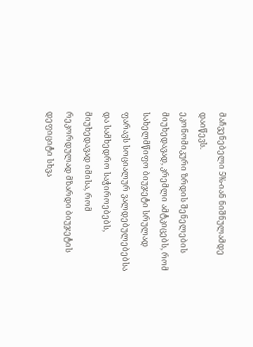მაჩვენებელი 5%-იან ნიშნულამდე დაიწევს.
ეკონომიკური ზრდის შენელების მიუხედავად, კრემლი ამტკიცებს, რომ სახელმწიფო ბიუჯეტი სრულად ფარავს სოციალურ ვალდებულებებსა და სამხედრო საჭიროებებს, მიუხედავად იმისა, რომ რეკორდულად მზარდი ბიუჯეტის დეფიციტი სხვა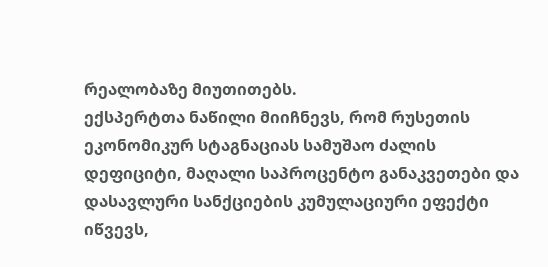რეალობაზე მიუთითებს.
ექსპერტთა ნაწილი მიიჩნევს, რომ რუსეთის ეკონომიკურ სტაგნაციას სამუშაო ძალის დეფიციტი, მაღალი საპროცენტო განაკვეთები და დასავლური სანქციების კუმულაციური ეფექტი იწვევს,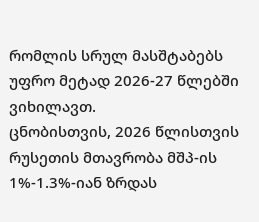რომლის სრულ მასშტაბებს უფრო მეტად 2026-27 წლებში ვიხილავთ.
ცნობისთვის, 2026 წლისთვის რუსეთის მთავრობა მშპ-ის 1%-1.3%-იან ზრდას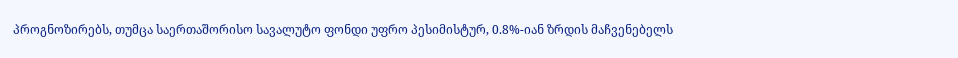პროგნოზირებს, თუმცა საერთაშორისო სავალუტო ფონდი უფრო პესიმისტურ, 0.8%-იან ზრდის მაჩვენებელს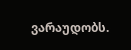ვარაუდობს.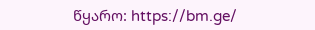წყარო: https://bm.ge/